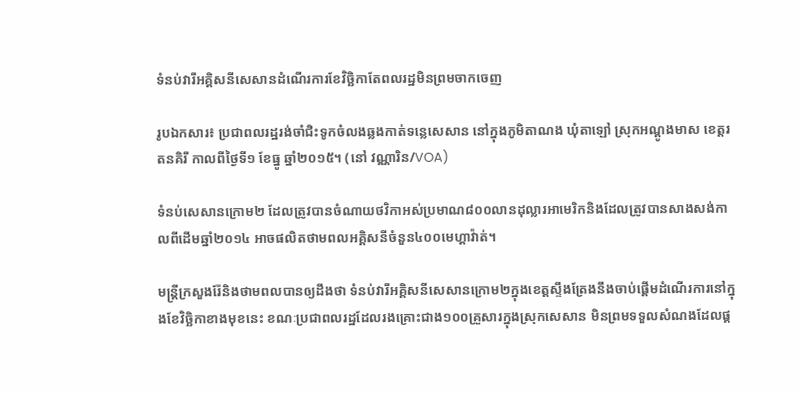ទំនប់វារីអគ្គិសនីសេសានដំណើរការខែវិច្ឆិកាតែពលរដ្ឋមិនព្រមចាកចេញ

រូបឯកសារ៖ ប្រជាពលរដ្ឋរង់ចាំជិះទូកចំលងឆ្លងកាត់ទន្លេសេសាន នៅក្នុងភូមិតាណង ឃុំតាឡៅ ស្រុកអណ្តូងមាស ខេត្តរតនគិរី កាលពីថ្ងៃទី១ ខែធ្នូ ឆ្នាំ២០១៥។ (នៅ វណ្ណារិន/VOA)

ទំនប់សេសានក្រោម២ ដែលត្រូវបានចំណាយថវិកាអស់ប្រមាណ៨០០លានដុល្លារអាមេរិកនិងដែលត្រូវបានសាងសង់កាលពីដើមឆ្នាំ២០១៤ អាចផលិតថាមពលអគ្គិសនីចំនួន៤០០មេហ្គាវ៉ាត់។

មន្រ្តីក្រសួងរ៉ែនិងថាមពលបានឲ្យដឹងថា ទំនប់វារីអគ្គិសនីសេសានក្រោម២ក្នុងខេត្តស្ទឹងត្រែងនឹងចាប់ផ្តើមដំណើរការនៅក្នុងខែវិច្ឆិកាខាងមុខនេះ ខណៈប្រជាពលរដ្ឋដែលរងគ្រោះជាង១០០គ្រួសារក្នុងស្រុកសេសាន មិនព្រមទទួលសំណងដែលផ្ត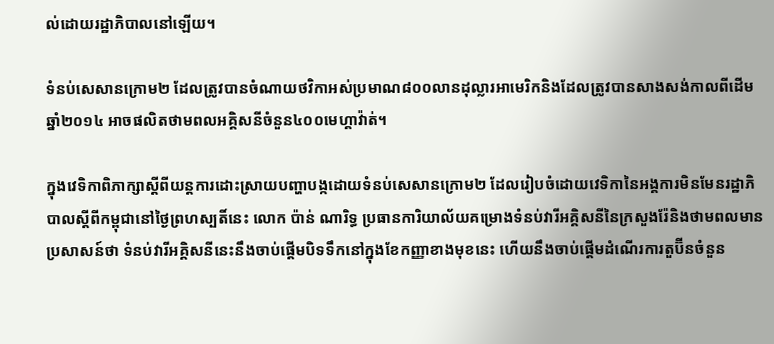ល់ដោយរដ្ឋាភិបាលនៅឡើយ។

ទំនប់សេសានក្រោម២ ដែលត្រូវបានចំណាយថវិកាអស់ប្រមាណ៨០០លានដុល្លារអាមេរិកនិងដែលត្រូវបានសាងសង់កាលពីដើមឆ្នាំ២០១៤ អាចផលិតថាមពលអគ្គិសនីចំនួន៤០០មេហ្គាវ៉ាត់។

ក្នុងវេទិកាពិភាក្សាស្តីពីយន្តការដោះស្រាយបញ្ហាបង្កដោយទំនប់សេសានក្រោម២ ដែលរៀបចំដោយវេទិកានៃអង្គការមិនមែនរដ្ឋាភិបាលស្តីពីកម្ពុជានៅថ្ងៃព្រហស្បតិ៍នេះ លោក ប៉ាន់ ណារិទ្ធ ប្រធានការិយាល័យគម្រោងទំនប់វារីអគ្គិសនីនៃក្រសួងរ៉ែនិងថាមពលមានប្រសាសន៍ថា ទំនប់វារីអគ្គិសនីនេះនឹងចាប់ផ្តើមបិទទឹកនៅក្នុងខែកញ្ញាខាងមុខនេះ ហើយនឹងចាប់ផ្តើមដំណើរការតួប៊ីនចំនួន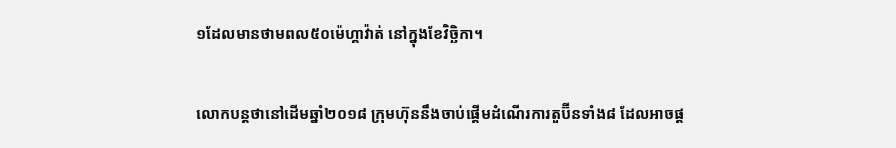១ដែលមានថាមពល៥០ម៉េហ្គាវ៉ាត់ នៅក្នុងខែវិច្ឆិកា។

លោកបន្តថានៅដើមឆ្នាំ២០១៨ ក្រុមហ៊ុននឹងចាប់ផ្តើមដំណើរការតួប៊ីនទាំង៨ ដែលអាចផ្ត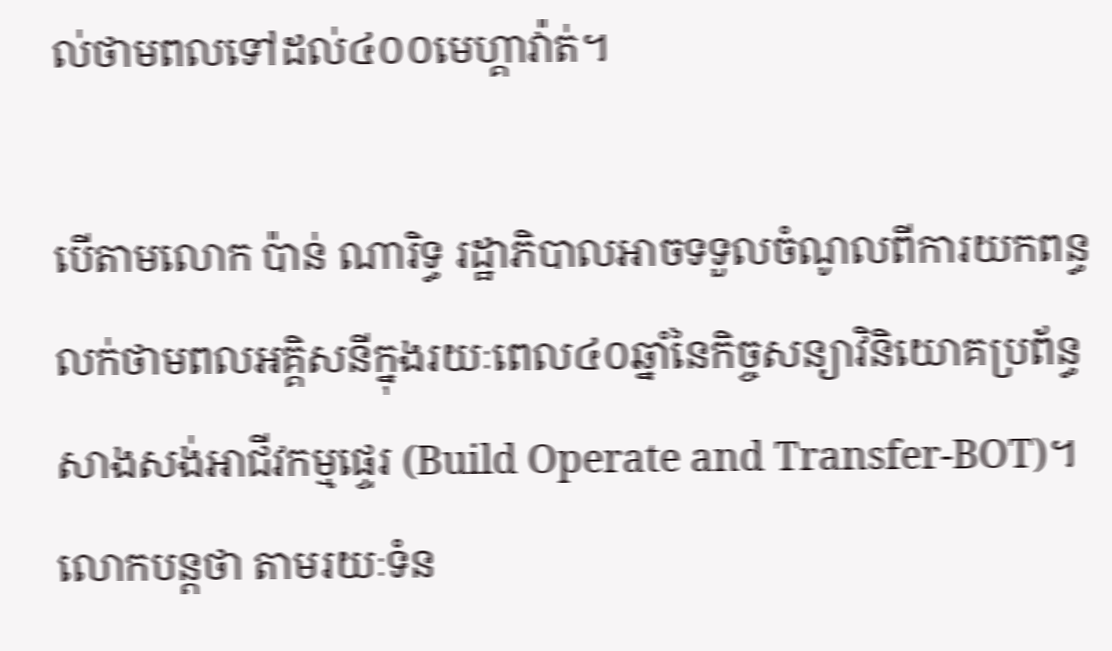ល់ថាមពលទៅដល់៤០០មេហ្គាវ៉ាត់។

បើតាមលោក ប៉ាន់ ណារិទ្ធ រដ្ឋាភិបាលអាចទទួលចំណូលពីការយកពន្ធលក់ថាមពលអគ្គិសនីក្នុងរយៈពេល៤០ឆ្នាំនៃកិច្ចសន្យាវិនិយោគប្រព័ន្ធសាងសង់អាជីវកម្មផ្ទេរ (Build Operate and Transfer-BOT)។ លោកបន្តថា តាមរយៈទំន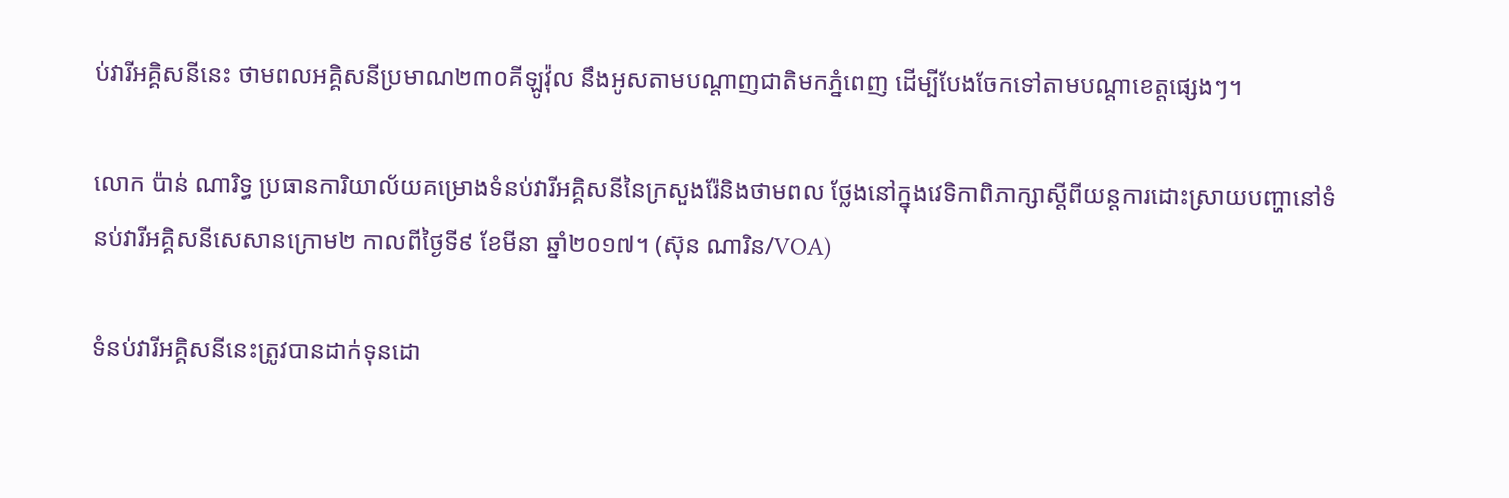ប់វារីអគ្គិសនីនេះ ថាមពលអគ្គិសនីប្រមាណ២៣០គីឡូវ៉ុល នឹងអូសតាមបណ្តាញជាតិមកភ្នំពេញ ដើម្បីបែងចែកទៅតាមបណ្តាខេត្តផ្សេងៗ។

លោក ប៉ាន់ ណារិទ្ធ ប្រធានការិយាល័យគម្រោងទំនប់វារីអគ្គិសនីនៃក្រសួងរ៉ែនិងថាមពល ថ្លែងនៅក្នុងវេទិកាពិភាក្សាស្តីពីយន្តការដោះស្រាយបញ្ហានៅទំនប់វារីអគ្គិសនីសេសានក្រោម២ កាលពីថ្ងៃទី៩ ខែមីនា ឆ្នាំ២០១៧។ (ស៊ុន ណារិន/VOA)

ទំនប់វារីអគ្គិសនីនេះត្រូវបានដាក់ទុនដោ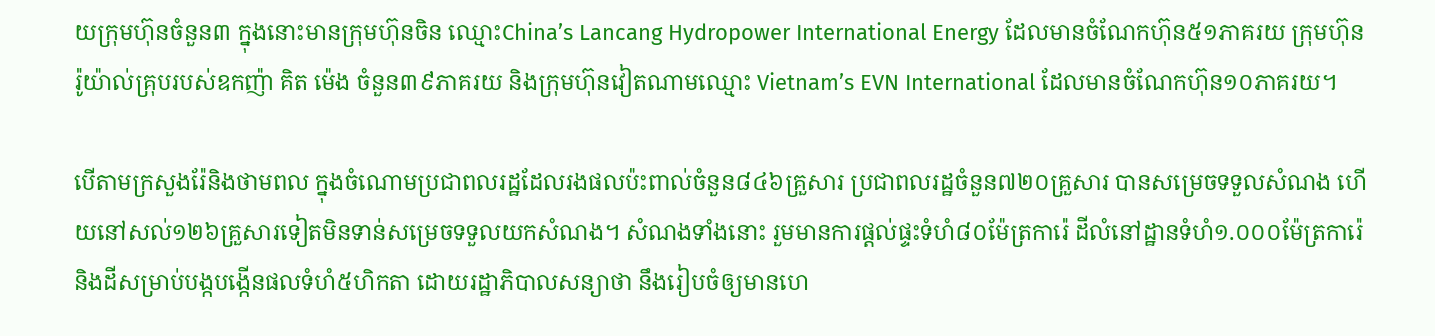យក្រុមហ៊ុនចំនួន៣ ក្នុងនោះមានក្រុមហ៊ុនចិន ឈ្មោះChina’s Lancang Hydropower International Energy ដែលមានចំណែកហ៊ុន៥១ភាគរយ ក្រុមហ៊ុនរ៉ូយ៉ាល់គ្រុបរបស់ឧកញ៉ា គិត ម៉េង ចំនួន៣៩ភាគរយ និងក្រុមហ៊ុនវៀតណាមឈ្មោះ Vietnam’s EVN International ដែលមានចំណែកហ៊ុន១០ភាគរយ។

បើតាមក្រសួងរ៉ែនិងថាមពល ក្នុងចំណោមប្រជាពលរដ្ឋដែលរងផលប៉ះពាល់ចំនួន៨៤៦គ្រួសារ ប្រជាពលរដ្ឋចំនួន៧២០គ្រួសារ បានសម្រេចទទួលសំណង ហើយនៅសល់១២៦គ្រួសារទៀតមិនទាន់សម្រេចទទួលយកសំណង។ សំណងទាំងនោះ រួមមានការផ្តល់ផ្ទះទំហំ៨០ម៉ែត្រការ៉េ ដីលំនៅដ្ឋានទំហំ១.០០០ម៉ែត្រការ៉េ និងដីសម្រាប់បង្កបង្កើនផលទំហំ៥ហិកតា ដោយរដ្ឋាភិបាលសន្យាថា នឹងរៀបចំឲ្យមានហេ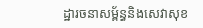ដ្ឋារចនាសម្ព័ន្ធនិងសេវាសុខ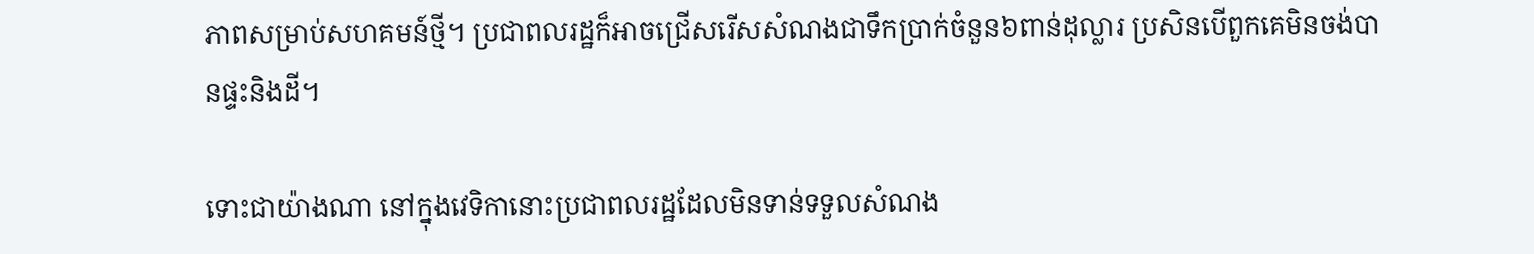ភាពសម្រាប់សហគមន៍ថ្មី។ ប្រជាពលរដ្ឋក៏អាចជ្រើសរើសសំណងជាទឹកប្រាក់ចំនួន៦ពាន់ដុល្លារ ប្រសិនបើពួកគេមិនចង់បានផ្ទះនិងដី។

ទោះជាយ៉ាងណា នៅក្នុងវេទិកានោះប្រជាពលរដ្ឋដែលមិនទាន់ទទួលសំណង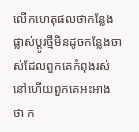លើកហេតុផលថាកន្លែងផ្លាស់ប្តូរថ្មីមិនដូចកន្លែងចាស់ដែលពួកគេកំពុងរស់នៅហើយពួកគេអះអាងថា ក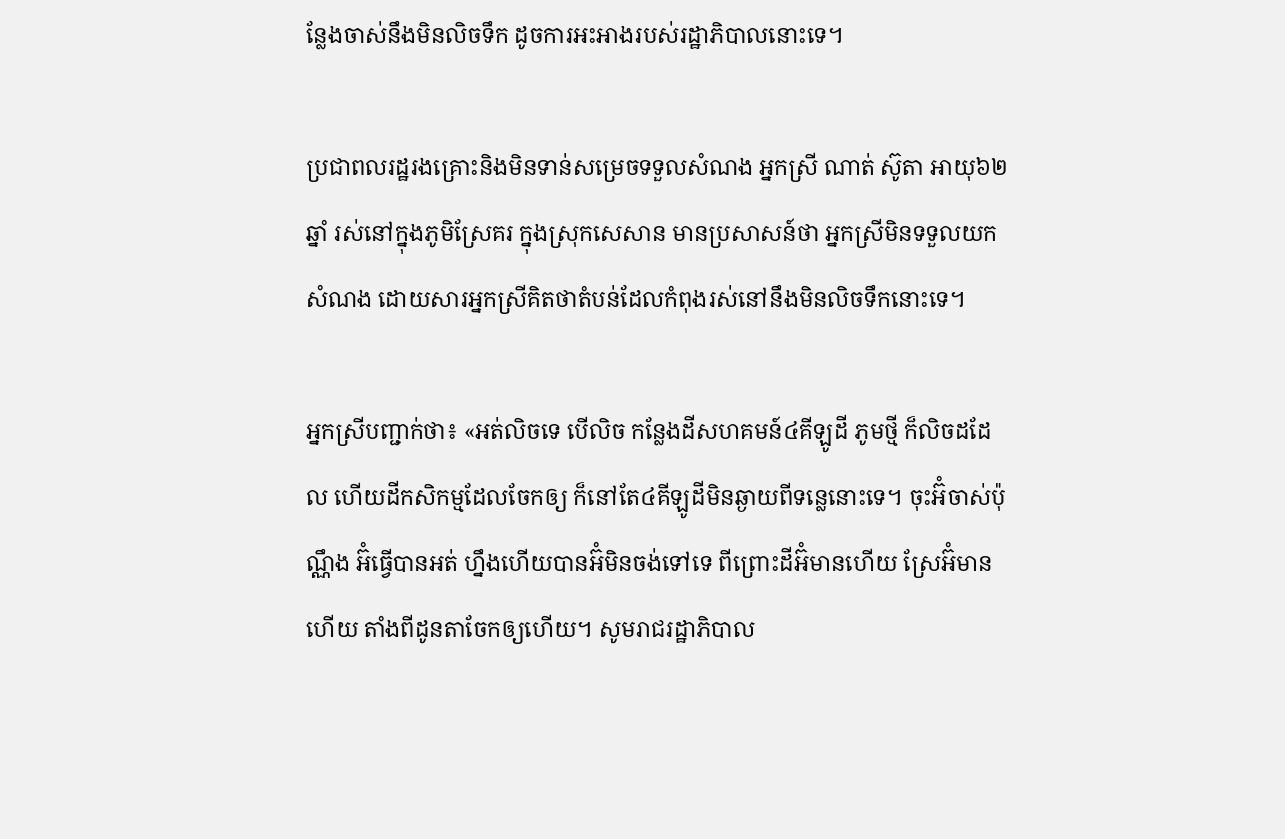ន្លែងចាស់នឹងមិនលិចទឹក ដូចការអះអាងរបស់រដ្ឋាភិបាលនោះទេ។

ប្រជាពលរដ្ឋរងគ្រោះនិងមិនទាន់សម្រេចទទួលសំណង អ្នកស្រី ណាត់ ស៊ូតា អាយុ៦២ឆ្នាំ រស់នៅក្នុងភូមិស្រែគរ ក្នុងស្រុកសេសាន មានប្រសាសន៍ថា អ្នកស្រីមិនទទួលយកសំណង ដោយសារអ្នកស្រីគិតថាតំបន់ដែលកំពុងរស់នៅនឹងមិនលិចទឹកនោះទេ។

អ្នកស្រីបញ្ជាក់ថា៖ «អត់លិចទេ បើលិច កន្លែងដីសហគមន៍៤គីឡូដី ភូមថ្មី ក៏លិចដដែល ហើយដីកសិកម្មដែលចែកឲ្យ ក៏នៅតែ៤គីឡូដីមិនឆ្ងាយពីទន្លេនោះទេ។ ចុះអ៊ំចាស់ប៉ុណ្ណឹង អ៊ំធ្វើបានអត់ ហ្នឹងហើយបានអ៊ំមិនចង់ទៅទេ ពីព្រោះដីអ៊ំមានហើយ ស្រែអ៊ំមានហើយ តាំងពីដូនតាចែកឲ្យហើយ។ សូមរាជរដ្ឋាភិបាល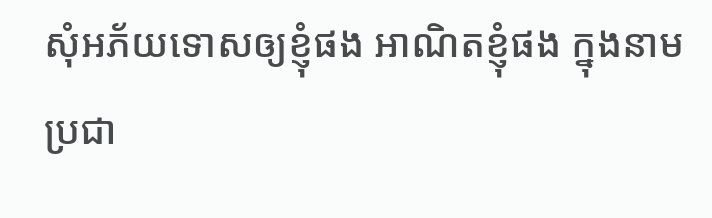សុំអភ័យទោសឲ្យខ្ញុំផង អាណិតខ្ញុំផង ក្នុងនាមប្រជា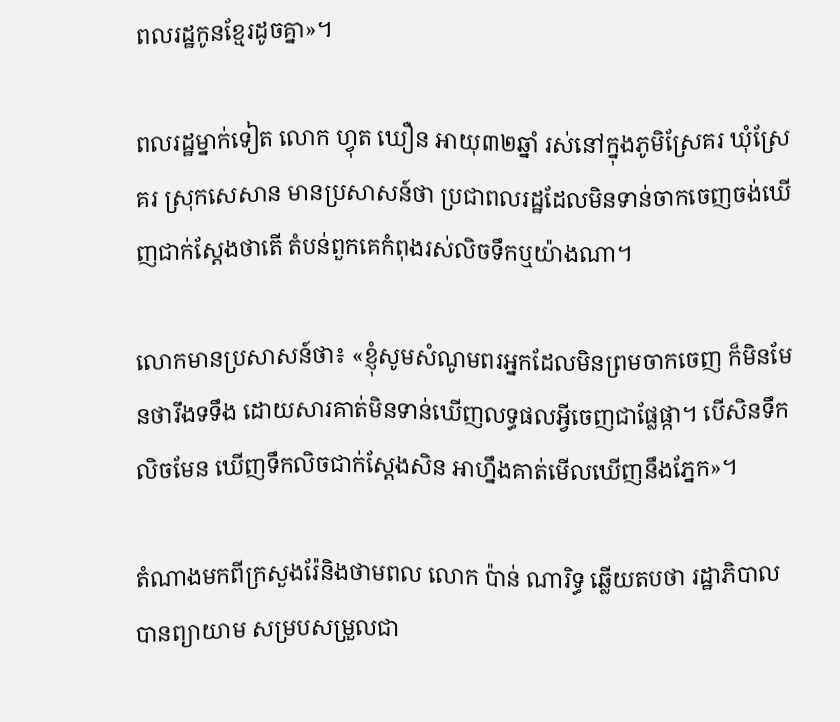ពលរដ្ឋកូនខ្មែរដូចគ្នា»។

ពលរដ្ឋម្នាក់ទៀត លោក ហ្វុត ឃឿន អាយុ៣២ឆ្នាំ រស់នៅក្នុងភូមិស្រែគរ ឃុំស្រែគរ ស្រុកសេសាន មានប្រសាសន៍ថា ប្រជាពលរដ្ឋដែលមិនទាន់ចាកចេញចង់ឃើញជាក់ស្តែងថាតើ តំបន់ពួកគេកំពុងរស់លិចទឹកឬយ៉ាងណា។

លោកមានប្រសាសន៍ថា៖ «ខ្ញុំសូមសំណូមពរអ្នកដែលមិនព្រមចាកចេញ ក៏មិនមែនថារឹងទទឹង ដោយសារគាត់មិនទាន់ឃើញលទ្ធផលអ្វីចេញជាផ្លែផ្កា។ បើសិនទឹកលិចមែន ឃើញទឹកលិចជាក់ស្តែងសិន អាហ្នឹងគាត់មើលឃើញនឹងភ្នែក»។

តំណាងមកពីក្រសួងរ៉ែនិងថាមពល លោក ប៉ាន់ ណារិទ្ធ ឆ្លើយតបថា រដ្ឋាភិបាលបានព្យាយាម សម្របសម្រួលជា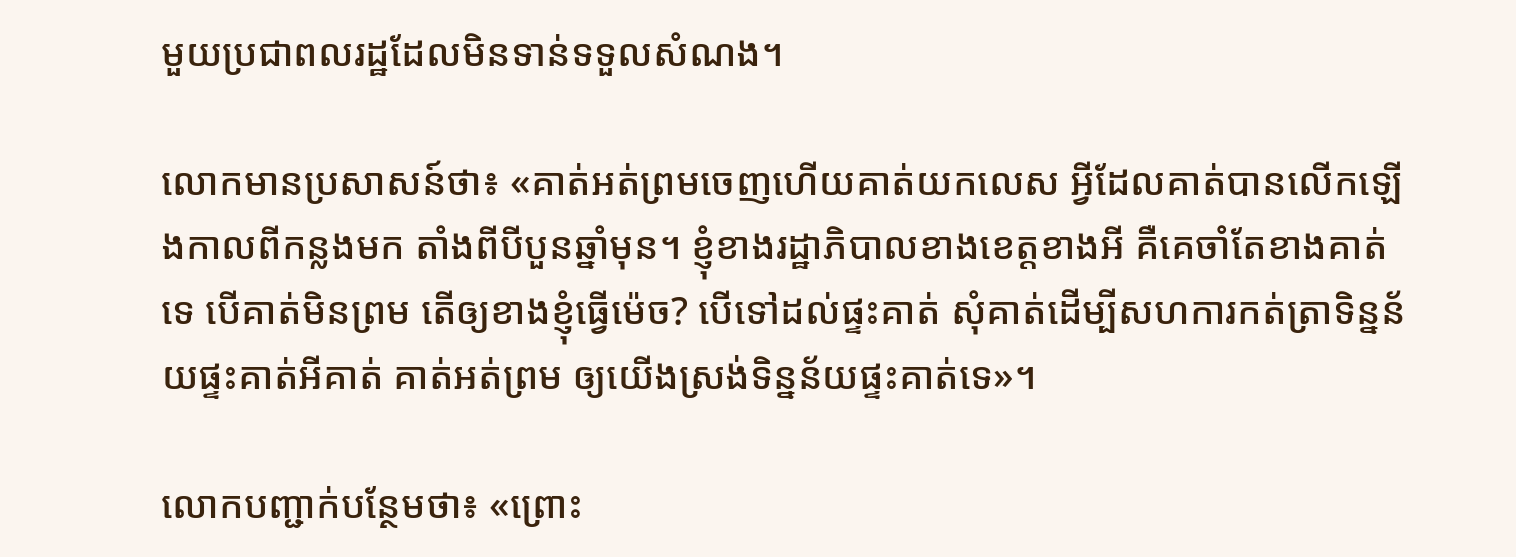មួយប្រជាពលរដ្ឋដែលមិនទាន់ទទួលសំណង។

លោកមានប្រសាសន៍ថា៖ «គាត់អត់ព្រមចេញហើយគាត់យកលេស អ្វីដែលគាត់បានលើកឡើងកាលពីកន្លងមក តាំងពីបីបួនឆ្នាំមុន។ ខ្ញុំខាងរដ្ឋាភិបាលខាងខេត្តខាងអី គឺគេចាំតែខាងគាត់ទេ បើគាត់មិនព្រម តើឲ្យខាងខ្ញុំធ្វើម៉េច? បើទៅដល់ផ្ទះគាត់ សុំគាត់ដើម្បីសហការកត់ត្រាទិន្នន័យផ្ទះគាត់អីគាត់ គាត់អត់ព្រម ឲ្យយើងស្រង់ទិន្នន័យផ្ទះគាត់ទេ»។

លោកបញ្ជាក់បន្ថែមថា៖ «ព្រោះ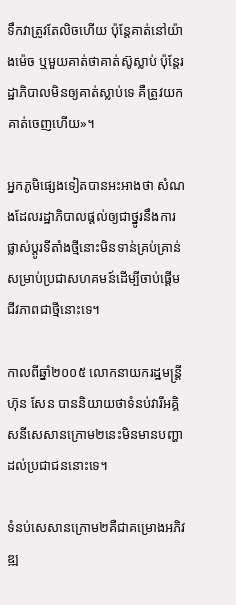ទឹកវាត្រូវតែលិចហើយ ប៉ុន្តែគាត់នៅយ៉ាងម៉េច ឬមួយគាត់ថាគាត់ស៊ូស្លាប់ ប៉ុន្តែរដ្ឋាភិបាលមិនឲ្យគាត់ស្លាប់ទេ គឺត្រូវយកគាត់ចេញហើយ»។

អ្នកភូមិផ្សេងទៀតបានអះអាងថា សំណងដែលរដ្ឋាភិបាលផ្តល់ឲ្យជាថ្នូរនឹងការផ្លាស់ប្តូរទីតាំងថ្មីនោះមិនទាន់គ្រប់គ្រាន់សម្រាប់ប្រជាសហគមន៍ដើម្បីចាប់ផ្តើមជីវភាពជាថ្មីនោះទេ។

កាលពីឆ្នាំ២០០៥ លោកនាយករដ្ឋមន្រ្តី ហ៊ុន សែន បាននិយាយថាទំនប់វារីអគ្គិសនីសេសានក្រោម២នេះមិនមានបញ្ហាដល់ប្រជាជននោះទេ។

ទំនប់សេសានក្រោម២គឺជាគម្រោងអភិវឌ្ឍ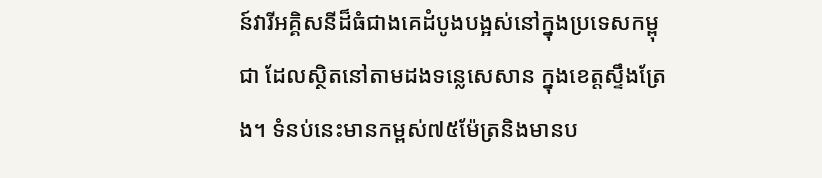ន៍វារីអគ្គិសនីដ៏ធំជាងគេដំបូងបង្អស់នៅក្នុងប្រទេសកម្ពុជា ដែលស្ថិតនៅតាមដងទន្លេសេសាន ក្នុងខេត្តស្ទឹងត្រែង។ ទំនប់នេះមានកម្ពស់៧៥ម៉ែត្រនិងមានប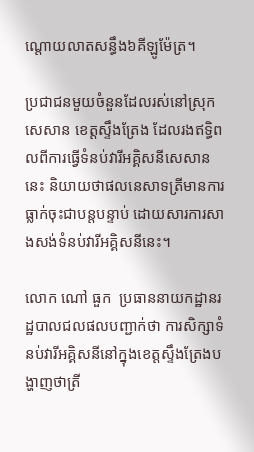ណ្តោយលាតសន្ធឹង៦គីឡូម៉ែត្រ។

ប្រជាជនមួយចំនួនដែលរស់នៅស្រុកសេសាន ខេត្តស្ទឹងត្រែង ដែលរងឥទ្ធិពលពីការធ្វើទំនប់វារីអគ្គិសនីសេសាននេះ និយាយថាផលនេសាទត្រីមានការធ្លាក់ចុះជាបន្តបន្ទាប់ ដោយសារការសាងសង់ទំនប់វារីអគ្គិសនីនេះ។

លោក ណៅ ធួក  ប្រធាននាយកដ្ឋានរដ្ឋបាលជលផលបញ្ជាក់ថា ការសិក្សាទំនប់វារីអគ្គិសនីនៅក្នុងខេត្តស្ទឹងត្រែងបង្ហាញថាត្រី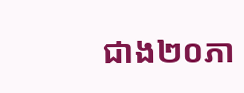ជាង២០ភា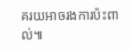គរយអាចរងការប៉ះពាល់៕